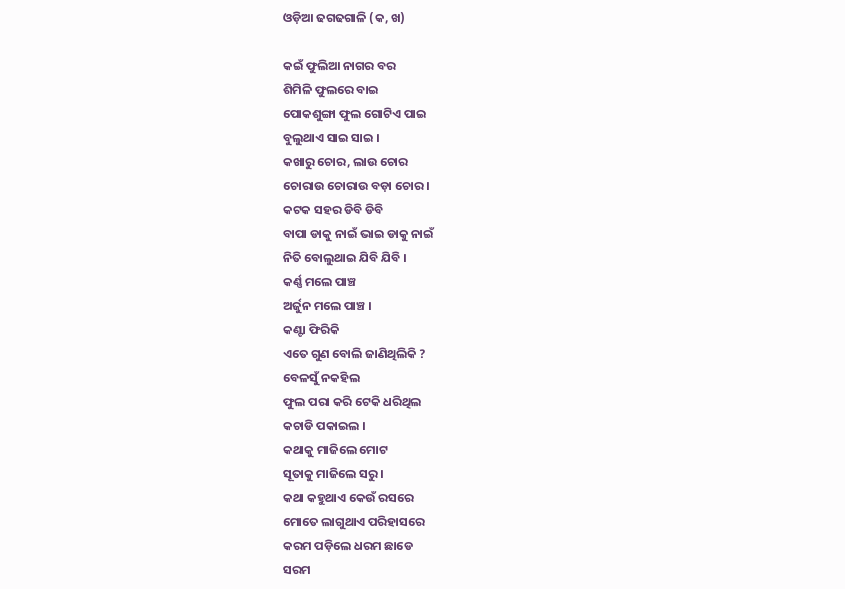ଓଡ଼ିଆ ଢଗଢଗାଳି (କ, ଖ)

କଇଁ ଫୁଲିଆ ନାଗର ବର
ଶିମିଳି ଫୁଲରେ ବାଇ
ପୋକଶୁଙ୍ଗା ଫୁଲ ଗୋଟିଏ ପାଇ
ବୁଲୁଥାଏ ସାଇ ସାଇ ।
କଖାରୁ ଚୋର, ଲାଉ ଚୋର
ଚୋରାଉ ଚୋରାଉ ବଡ଼ା ଚୋର ।
କଟକ ସହର ଡିବି ଡିବି
ବାପା ଡାକୁ ନାଇଁ ଭାଇ ଡାକୁ ନାଇଁ
ନିତି ବୋଲୁଥାଇ ଯିବି ଯିବି ।
କର୍ଣ୍ଣ ମଲେ ପାଞ୍ଚ
ଅର୍ଜୁନ ମଲେ ପାଞ୍ଚ ।
କଣ୍ଟା ଫିରିକି
ଏତେ ଗୁଣ ବୋଲି ଜାଣିଥିଲିକି ?
ବେଳସୁଁ ନକହିଲ
ଫୁଲ ପରା କରି ଟେକି ଧରିଥିଲ
କଚାଡି ପକାଇଲ ।
କଥାକୁ ମାଜିଲେ ମୋଟ
ସୂତାକୁ ମାଜିଲେ ସରୁ ।
କଥା କହୁଥାଏ କେଉଁ ରସରେ
ମୋତେ ଲାଗୁଥାଏ ପରିହାସରେ
କରମ ପଡ଼ିଲେ ଧରମ ଛାଡେ
ସରମ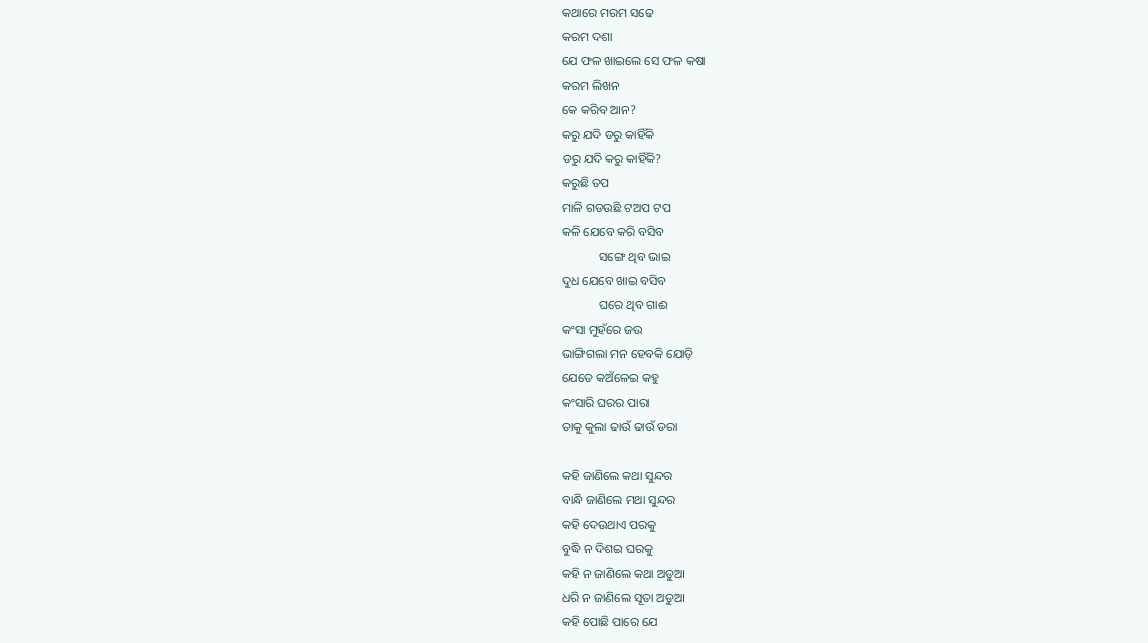କଥାରେ ମରମ ସଢେ
କରମ ଦଶା
ଯେ ଫଳ ଖାଇଲେ ସେ ଫଳ କଷା
କରମ ଲିଖନ
କେ କରିବ ଆନ?
କରୁ ଯଦି ଡରୁ କାହିଁକି
ଡରୁ ଯଦି କରୁ କାହିଁକି?
କରୁଛି ତପ
ମାଳି ଗଡଉଛି ଟଅପ ଟପ
କଳି ଯେବେ କରି ବସିବ
            ସଙ୍ଗେ ଥିବ ଭାଇ
ଦୁଧ ଯେବେ ଖାଇ ବସିବ
            ଘରେ ଥିବ ଗାଈ
କଂସା ମୁହଁରେ ଜଉ
ଭାଙ୍ଗିଗଲା ମନ ହେବକି ଯୋଡ଼ି
ଯେତେ କଅଁଳେଇ କହୁ
କଂସାରି ଘରର ପାରା
ତାକୁ କୁଲା ଢାଉଁ ଢାଉଁ ଡରା

କହି ଜାଣିଲେ କଥା ସୁନ୍ଦର
ବାନ୍ଧି ଜାଣିଲେ ମଥା ସୁନ୍ଦର
କହି ଦେଉଥାଏ ପରକୁ
ବୁଦ୍ଧି ନ ଦିଶଇ ଘରକୁ
କହି ନ ଜାଣିଲେ କଥା ଅଡୁଆ
ଧରି ନ ଜାଣିଲେ ସୂତା ଅଡୁଆ
କହି ପୋଛି ପାରେ ଯେ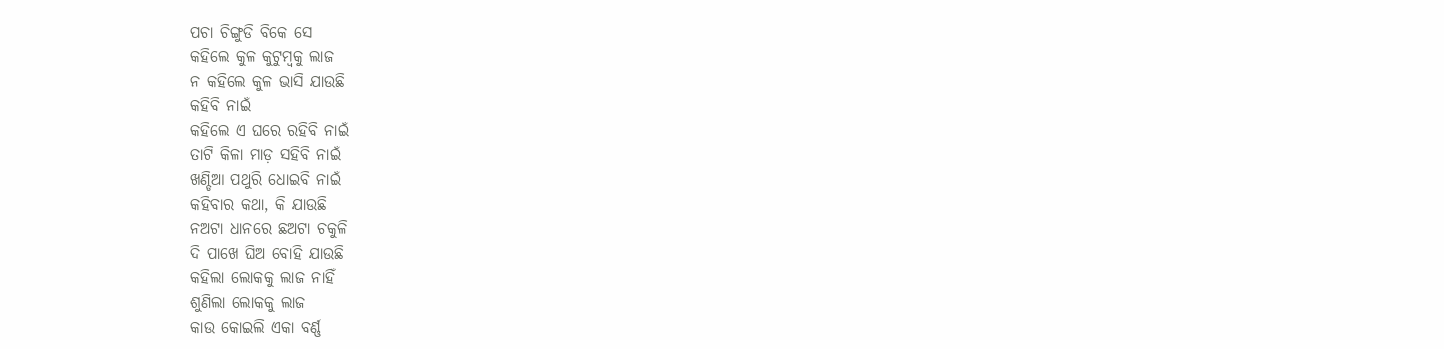ପଚା ଚିଙ୍ଗୁଡି ବିକେ ସେ
କହିଲେ କୁଳ କୁଟୁମ୍ବକୁ ଲାଜ
ନ କହିଲେ କୁଳ ଭାସି ଯାଉଛି
କହିବି ନାଇଁ
କହିଲେ ଏ ଘରେ ରହିବି ନାଇଁ
ତାଟି କିଳା ମାଡ଼ ସହିବି ନାଇଁ
ଖଣ୍ଡିଆ ପଥୁରି ଧୋଇବି ନାଇଁ
କହିବାର କଥା, କି ଯାଉଛି
ନଅଟା ଧାନରେ ଛଅଟା ଚକୁଳି
ଦି ପାଖେ ଘିଅ ବୋହି ଯାଉଛି
କହିଲା ଲୋକକୁ ଲାଜ ନାହିଁ
ଶୁଣିଲା ଲୋକକୁ ଲାଜ
କାଉ କୋଇଲି ଏକା ବର୍ଣ୍ଣ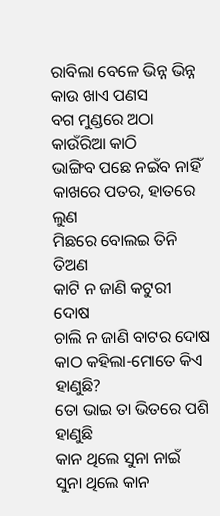ରାବିଲା ବେଳେ ଭିନ୍ନ ଭିନ୍ନ
କାଉ ଖାଏ ପଣସ
ବଗ ମୁଣ୍ଡରେ ଅଠା
କାଉଁରିଆ କାଠି
ଭାଙ୍ଗିବ ପଛେ ନଇଁବ ନାହିଁ
କାଖରେ ପତର, ହାତରେ ଲୁଣ
ମିଛରେ ବୋଲଇ ତିନି ତିଅଣ
କାଟି ନ ଜାଣି କଟୁରୀ ଦୋଷ
ଚାଲି ନ ଜାଣି ବାଟର ଦୋଷ
କାଠ କହିଲା-ମୋତେ କିଏ ହାଣୁଛି?
ତୋ ଭାଇ ତା ଭିତରେ ପଶି ହାଣୁଛି
କାନ ଥିଲେ ସୁନା ନାଇଁ
ସୁନା ଥିଲେ କାନ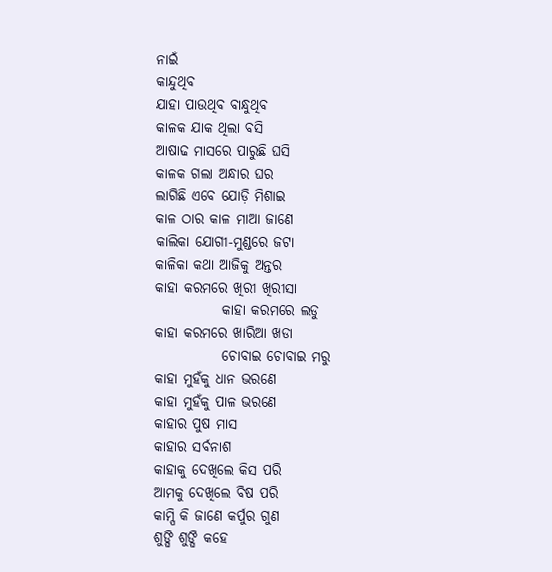ନାଇଁ
କାନ୍ଦୁଥିବ
ଯାହା ପାଉଥିବ ବାନ୍ଧୁଥିବ
କାଳକ ଯାକ ଥିଲା ବସି
ଆଷାଢ ମାସରେ ପାରୁଛି ଘସି
କାଳକ ଗଲା ଅନ୍ଧାର ଘର
ଲାଗିଛି ଏବେ ଯୋଡ଼ି ମିଶାଇ
କାଳ ଠାର କାଳ ମାଆ ଜାଣେ
କାଲିକା ଯୋଗୀ-ମୁଣ୍ଡରେ ଜଟା
କାଳିକା କଥା ଆଜିକୁ ଅନ୍ତର
କାହା କରମରେ ଖିରୀ ଖିରୀସା
            କାହା କରମରେ ଲଡୁ
କାହା କରମରେ ଖାରିଆ ଖଡା
            ଚୋବାଇ ଚୋବାଇ ମରୁ
କାହା ମୁହଁକୁ ଧାନ ଭରଣେ
କାହା ମୁହଁକୁ ପାଳ ଭରଣେ
କାହାର ପୁଷ ମାସ
କାହାର ସର୍ବନାଶ
କାହାକୁ ଦେଖିଲେ କିସ ପରି
ଆମକୁ ଦେଖିଲେ ବିଷ ପରି
କାମ୍ପି କି ଜାଣେ କର୍ପୁର ଗୁଣ
ଶୁଙ୍ଘି ଶୁଙ୍ଘି କହେ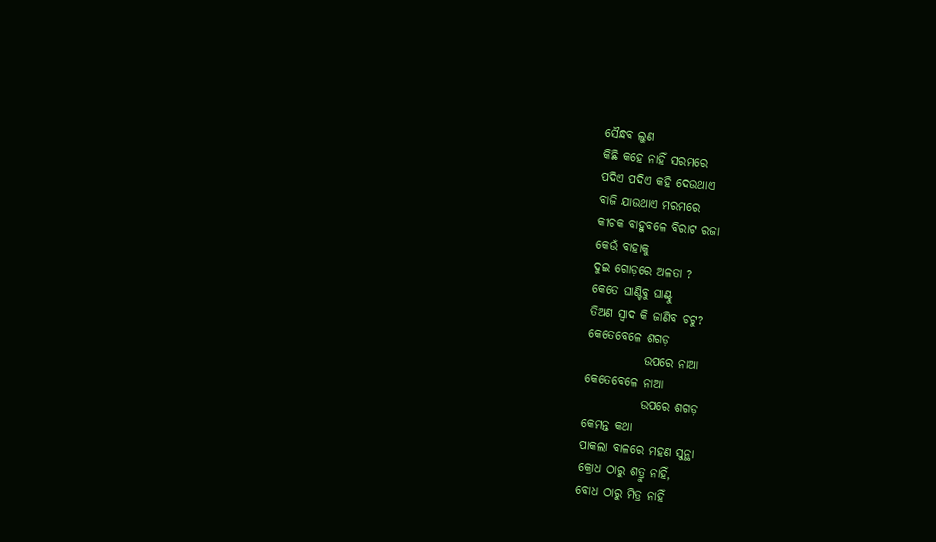ସୈନ୍ଧବ ଲୁଣ
କିଛି କହେ ନାହିଁ ସରମରେ
ପଦିଏ ପଦିଏ କହି ଦେଉଥାଏ
ବାଜି ଯାଉଥାଏ ମରମରେ
କୀଚକ ବାହୁବଳେ ବିରାଟ ରଜା
କେଉଁ ବାହାକୁ
ଦୁଇ ଗୋଡ଼ରେ ଅଳତା ?
କେତେ ଘାଣ୍ଟିବୁ ଘାଣ୍ଟୁ
ତିଅଣ ସ୍ଵାଦ କି ଜାଣିବ ଚଟୁ?
କେତେବେଳେ ଶଗଡ଼
            ଉପରେ ନାଆ
କେତେବେଳେ ନାଆ
            ଉପରେ ଶଗଡ଼
କେମନ୍ତ କଥା
ପାକଲା ବାଳରେ ମହଣ ସୁନ୍ଥା
କ୍ରୋଧ ଠାରୁ ଶତ୍ରୁ ନାହିଁ,
ବୋଧ ଠାରୁ ମିତ୍ର ନାହିଁ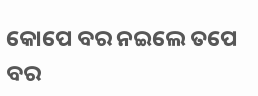କୋପେ ବର ନଇଲେ ତପେ ବର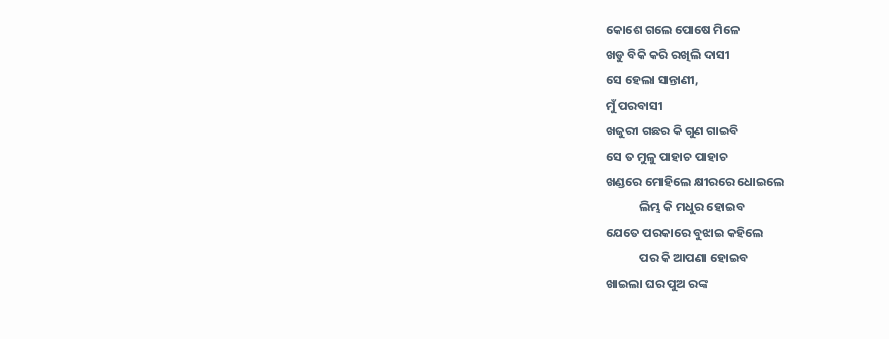କୋଶେ ଗଲେ ପୋଷେ ମିଳେ
ଖଡୁ ବିକି କରି ରଖିଲି ଦାସୀ
ସେ ହେଲା ସାନ୍ତାଣୀ,
ମୁଁ ପରବାସୀ
ଖଜୁରୀ ଗଛର କି ଗୁଣ ଗାଇବି
ସେ ତ ମୁଳୁ ପାହାଚ ପାହାଚ
ଖଣ୍ଡରେ ମୋହିଲେ କ୍ଷୀରରେ ଧୋଇଲେ
            ଲିମ୍ଭ କି ମଧୁର ହୋଇବ
ଯେତେ ପରକାରେ ବୁଝାଇ କହିଲେ
            ପର କି ଆପଣା ହୋଇବ
ଖାଇଲା ଘର ପୁଅ ରଙ୍କ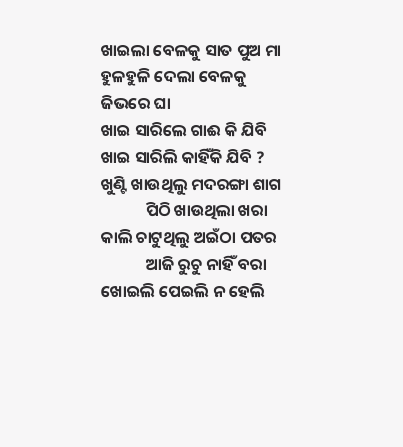ଖାଇଲା ବେଳକୁ ସାତ ପୁଅ ମା
ହୁଳହୁଳି ଦେଲା ବେଳକୁ
ଜିଭରେ ଘା
ଖାଇ ସାରିଲେ ଗାଈ କି ଯିବି
ଖାଇ ସାରିଲି କାହିଁକି ଯିବି ?
ଖୁଣ୍ଟି ଖାଉଥିଲୁ ମଦରଙ୍ଗା ଶାଗ
            ପିଠି ଖାଉଥିଲା ଖରା
କାଲି ଚାଟୁଥିଲୁ ଅଇଁଠା ପତର
            ଆଜି ରୁଚୁ ନାହିଁ ବରା
ଖୋଇଲି ପେଇଲି ନ ହେଲି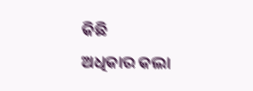କିଛି
ଅଧିକାର କଲା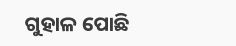ଗୁହାଳ ପୋଛି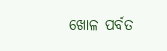ଖୋଳ ପର୍ବତ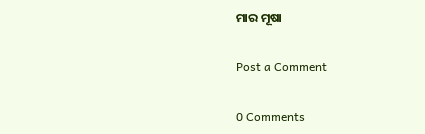ମାର ମୂଷା

Post a Comment

0 Comments